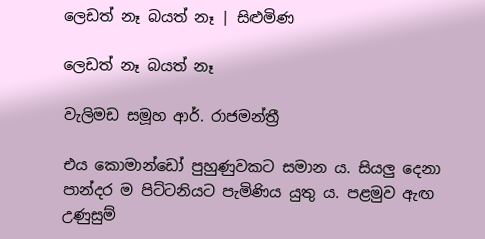ලෙඩත් නෑ බයත් නෑ | සිළුමිණ

ලෙඩත් නෑ බයත් නෑ

වැලිමඩ සමූහ ආර්. රාජමන්ත්‍රී

එය කොමාන්ඩෝ පුහුණුවකට සමාන ය. සියලු දෙනා පාන්දර ම පිට්ටනියට පැමිණිය යුතු ය. පළමුව ඇඟ උණුසුම්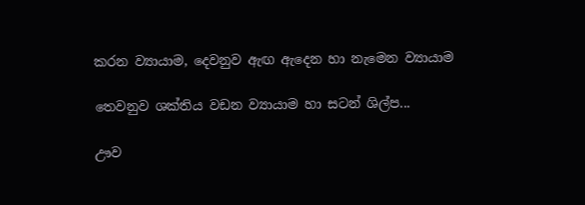කරන ව්‍යායාම, දෙවනුව ඇඟ ඇදෙන හා නැමෙන ව්‍යායාම

තෙවනුව ශක්තිය වඩන ව්‍යායාම හා සටන් ශිල්ප...

ඌව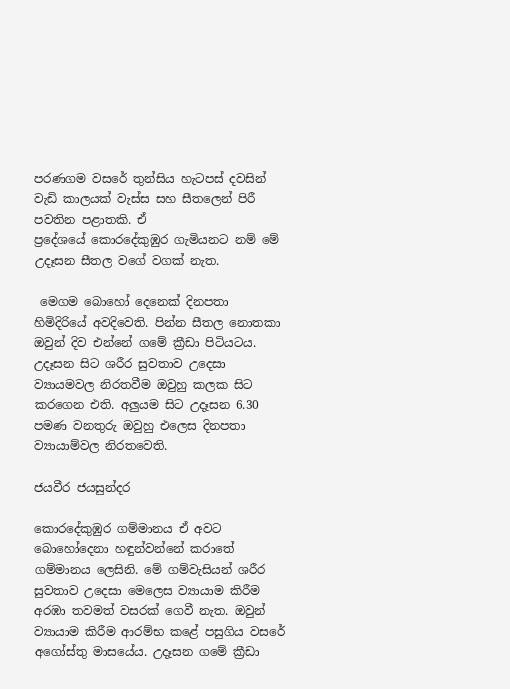පරණගම වසරේ තුන්සිය හැටපස් දවසින් වැඩි කාලයක් වැස්ස සහ සීතලෙන් පිරී පවතින පළාතකි. ඒ ප්‍රදේශයේ ‍කොරදේකුඹුර ගැමියනට නම් මේ උදෑසන සීතල වගේ වගක් නැත.

 මෙගම බොහෝ දෙනෙක් දිනපතා හිමිදිරියේ අවදිවෙති. පින්න සීතල නොතකා ඔවුන් දිව එන්නේ ගමේ ක්‍රීඩා පිටියටය. උදෑසන සිට ශරීර සුවතාව උදෙසා ව්‍යායමවල නිරතවීම ඔවුහු කලක සිට කරගෙන එති. අලුයම සිට උදෑසන 6.30 පමණ වනතුරු ඔවුහු එලෙස දිනපතා ව්‍යායාම්වල නිරතවෙති.

ජයවීර ජයසුන්දර

කොරදේකුඹුර ගම්මානය ඒ අවට බොහෝදෙනා හඳුන්වන්නේ කරාතේ ගම්මානය ලෙසිනි. මේ ගම්වැසියන් ශරීර සුවතාව උදෙසා මෙලෙස ව්‍යායාම කිරීම අරඹා තවමත් වසරක් ගෙවී නැත. ඔවුන් ව්‍යායාම කිරීම ආරම්භ කළේ පසුගිය වසරේ අගෝස්තු මාසයේය. උදෑසන ගමේ ක්‍රීඩා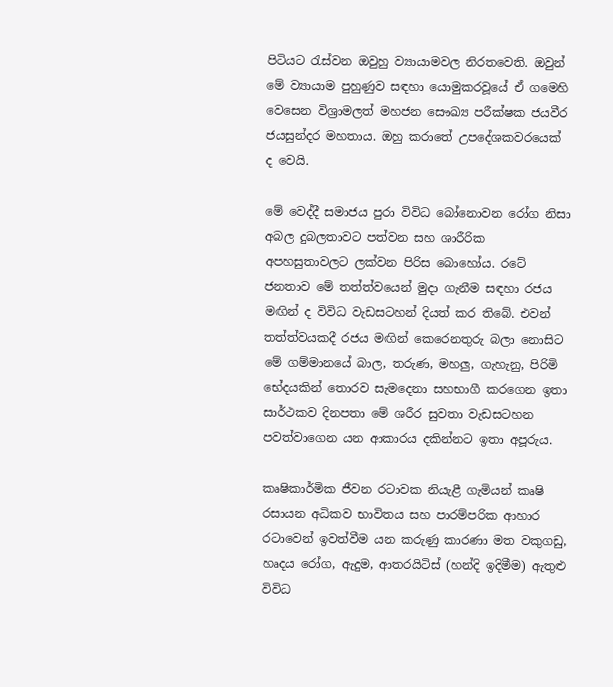පිටියට රැස්වන ඔවුහු ව්‍යායාමවල නිරතවෙති. ඔවුන් මේ ව්‍යායාම පුහුණුව සඳහා යොමුකරවූයේ ඒ ගමෙහි වෙසෙන විශ්‍රාමලත් මහජන සෞඛ්‍ය පරීක්ෂක ජයවීර ජයසුන්දර මහතාය. ඔහු කරාතේ උපදේශකවරයෙක් ද වෙයි.

මේ වෙද්දී සමාජය පුරා විවිධ බෝනොවන රෝග නිසා අබල දුබලතාවට පත්වන සහ ශාරීරික අපහසුතාවලට ලක්වන පිරිස බොහෝය. රටේ ජනතාව මේ තත්ත්වයෙන් මුදා ගැනීම සඳහා රජය මඟින් ද විවිධ වැඩසටහන් දියත් කර තිබේ. එවන් තත්ත්වයකදී රජය මඟින් කෙරෙනතුරු බලා නොසිට මේ ගම්මානයේ බාල, තරුණ, මහලු, ගැහැනු, පිරිමි භේදයකින් තොරව සැමදෙනා සහභාගී කරගෙන ඉතා සාර්ථකව දිනපතා මේ ශරීර සුවතා වැඩසටහන පවත්වාගෙන යන ආකාරය දකින්නට ඉතා අපූරුය.

කෘෂිකාර්මික ජීවන රටාවක නියැළී ගැමියන් කෘෂි රසායන අධිකව භාවිතය සහ පාරම්පරික ආහාර රටාවෙන් ඉවත්වීම යන කරුණු කාරණා මත වකුගඩු, හෘදය රෝග, ඇදුම, ආතරයිටිස් (හන්දි ඉදිමීම) ඇතුළු විවිධ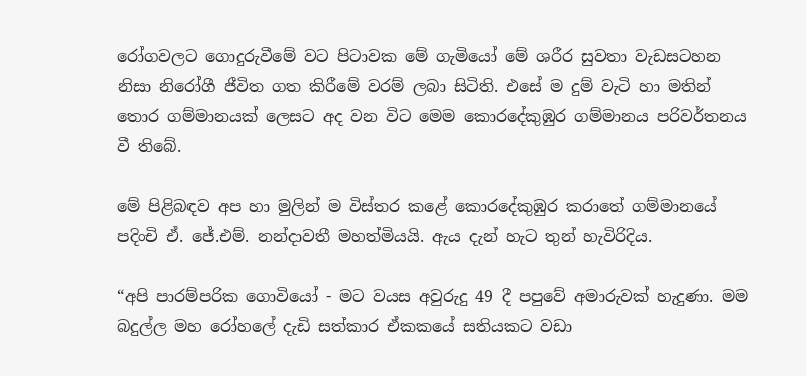රෝගවලට ගොදුරුවීමේ වට පිටාවක මේ ගැමියෝ මේ ශරීර සුවතා වැඩසටහන නිසා නිරෝගී ජීවිත ගත කිරීමේ වරම් ලබා සිටිති. එසේ ම දුම් වැටි හා මතින් තොර ගම්මානයක් ලෙසට අද වන විට මෙම කොරදේකුඹුර ගම්මානය පරිවර්තනය වී තිබේ.

මේ පිළිබඳව අප හා මුලින් ම විස්තර කළේ කොරදේකුඹුර කරාතේ ගම්මානයේ පදිංචි ඒ. ජේ.එම්. නන්දාවතී මහත්මියයි. ඇය දැන් හැ‍ට තුන් හැවිරිදිය.

“අපි පාරම්පරික ගොවියෝ - මට වයස අවුරුදු 49 දී පපුවේ අමාරුවක් හැදුණා. මම බදුල්ල මහ ‍රෝහලේ දැඩි සත්කාර ඒකකයේ සතියකට වඩා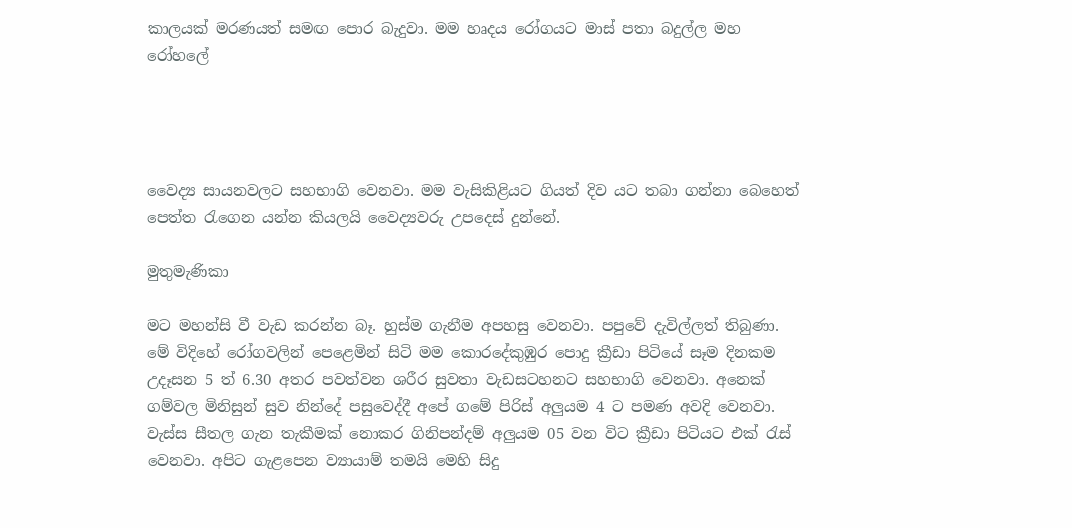කාලයක් මරණයත් සමඟ පොර බැදුවා. මම හෘදය රෝගයට මාස් පතා බදුල්ල මහ රෝහලේ




වෛද්‍ය සායනවලට සහභාගි වෙනවා. මම වැසිකිළියට ගියත් දිව යට තබා ගන්නා බෙහෙත් පෙත්ත රැගෙන යන්න කියලයි වෛද්‍යවරු උපදෙස් දුන්නේ.

මුතුමැණිකා

මට මහන්සි වී වැඩ කරන්න බෑ. හුස්ම ගැනීම අපහසු වෙනවා. පපුවේ දැවිල්ලත් තිබුණා. මේ විදිහේ රෝගවලින් පෙළෙමින් සිටි මම කොරදේකුඹුර පොදු ක්‍රීඩා පිටියේ සෑම දිනකම උදෑසන 5 ත් 6.30 අතර පවත්වන ශරීර සුවතා වැඩසටහනට සහභාගි වෙනවා. අනෙක් ගම්වල මිනිසුන් සුව නින්දේ පසුවෙද්දී අපේ ගමේ පිරිස් අලුයම 4 ට පමණ අවදි වෙනවා. වැස්ස සීතල ගැන තැකීමක් නොකර ගිනිපන්දම් අලුයම 05 වන විට ක්‍රීඩා පිටියට එක් රැස් වෙනවා. අපිට ගැළපෙන ව්‍යායාම් තමයි මෙහි සිදු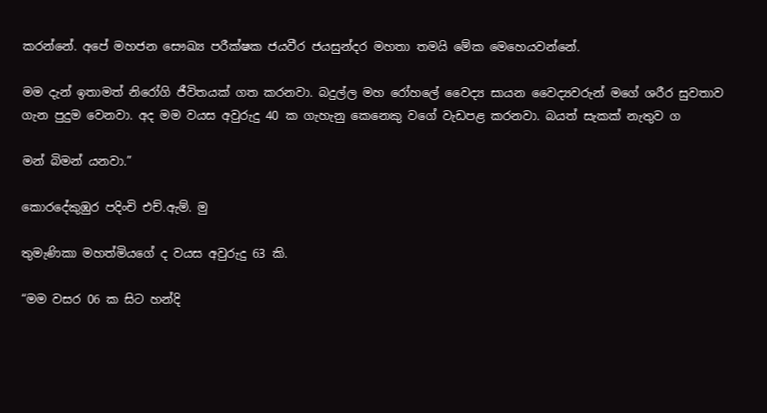කරන්නේ. අපේ මහජන සෞඛ්‍ය පරීක්ෂක ජයවීර ජයසුන්දර මහතා තමයි මේක මෙහෙයවන්නේ.

මම දැන් ඉතාමත් නිරෝගි ජීවිතයක් ගත කරනවා. බදුල්ල මහ රෝහලේ වෛද්‍ය සායන වෛද්‍යවරුන් මගේ ශරීර සුවතාව ගැන පුදුම වෙනවා. අද ‍මම වයස අවුරුදු 40 ක ගැහැනු කෙනෙකු වගේ වැඩපළ කරනවා. බයත් සැකක් නැතුව ග

මන් බිමන් යනවා.”

කොරදේකුඹුර පදිංචි එච්.ඇම්. මු

තුමැණිකා මහත්මියගේ ද වයස අවුරුදු 63 කි.

“මම වසර 06 ක සිට හන්දි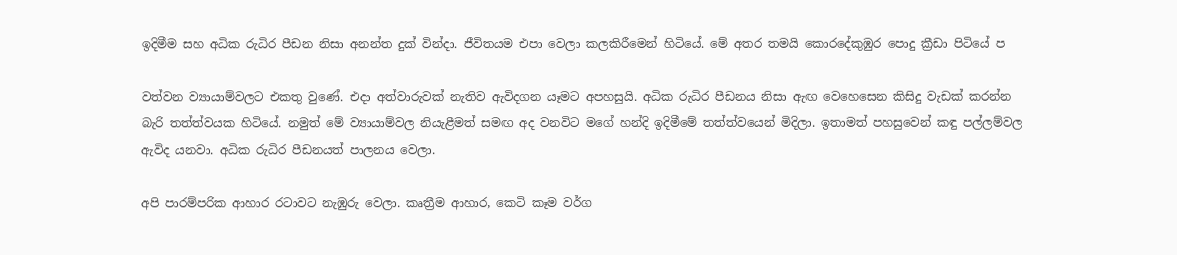ඉදිමීම සහ අධික රුධිර පීඩන නිසා අනන්ත දුක් වින්දා. ජීවිතයම එපා වෙලා කලකිරීමෙන් හිටියේ. මේ අතර තමයි කොරදේකුඹුර පොදු ක්‍රීඩා පිටියේ ප

වත්වන ව්‍යායාම්වලට එකතු වුණේ. එදා අත්වාරුවක් නැතිව ඇවිදගන යෑමට අපහසුයි. අධික රුධිර පීඩනය නිසා ඇඟ වෙහෙසෙන කිසිදු වැඩක් කරන්න බැරි තත්ත්වයක හිටියේ. නමුත් මේ ව්‍යායාම්වල නියැළීමත් සමඟ අද වනවිට මගේ හන්දි ඉදිමීමේ තත්ත්වයෙන් මිදිලා. ඉතාමත් පහසුවෙන් කඳු පල්ලම්වල ඇවිද යනවා. අධික රුධිර පීඩනයත් පාලනය වෙලා.

අපි පාරම්පරික ආහාර රටාවට නැඹුරු වෙලා. කෘත්‍රීම ආහාර, කෙටි කෑම වර්ග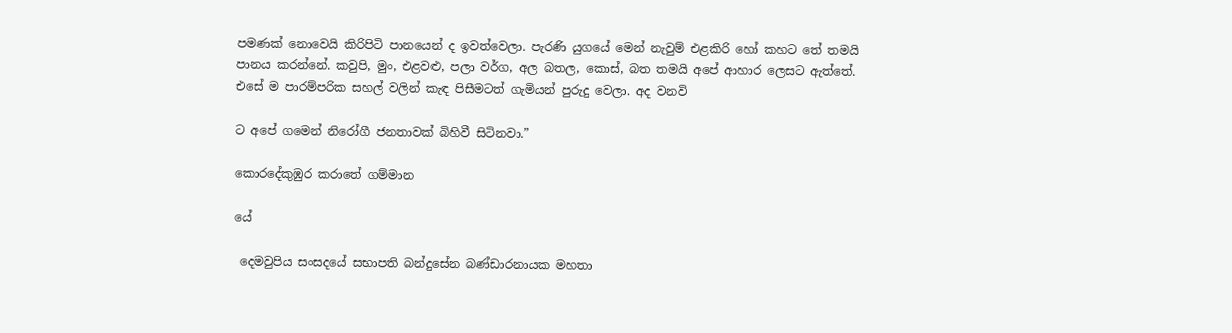පමණක් නොවෙයි කිරිපිටි පානයෙන් ද ඉවත්වෙලා. පැරණි යුගයේ මෙන් නැවුම් එළකිරි හෝ කහට තේ තමයි පානය කරන්නේ. කවුපි, මුං, එළවළු, පලා වර්ග, අල බතල, කොස්, බත තමයි අපේ ආහාර ලෙසට ඇත්තේ. එසේ ම පාරම්පරික සහල් වලින් කැඳ පිසීමටත් ගැමියන් පුරුදු වෙලා. අද වනවි

ට අපේ ගමෙන් නිරෝගී ජනතාවක් බිහිවී සිටිනවා.”

කොරදේකුඹුර කරාතේ ගම්මා‍න

යේ

 දෙමවුපිය සංසදයේ සභාපති බන්දුසේන බණ්ඩාරනායක මහතා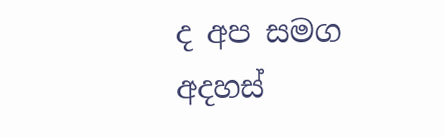ද අප සමග අදහස්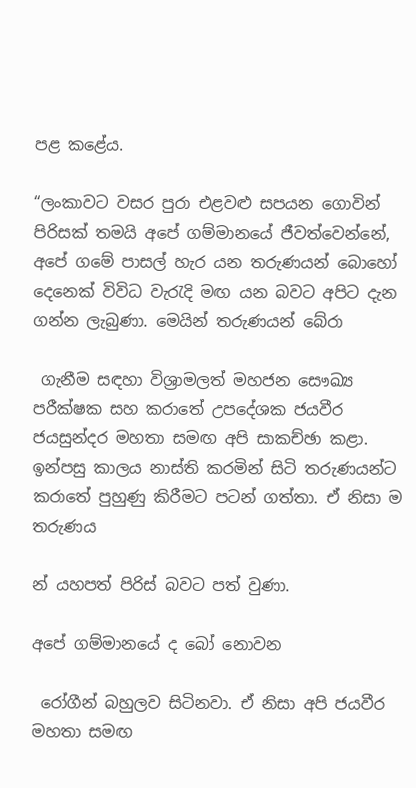පළ කළේය.

“ලංකාවට වසර පුරා එළවළු සපයන ගොවින් පිරිසක් තමයි අපේ ගම්මානයේ ජීවත්වෙන්නේ, අපේ ගමේ පාසල් හැර යන තරුණයන් බොහෝ දෙනෙක් විවිධ වැරැදි මඟ යන බවට අපිට දැන ගන්න ලැබුණා. මෙයින් තරුණයන් බේරා

 ගැනීම සඳහා විශ්‍රාමලත් මහජන සෞඛ්‍ය පරීක්ෂක සහ කරාතේ උපදේශක ජයවීර ජයසුන්දර මහතා සමඟ අපි සාකච්ඡා කළා. ඉන්පසු කාලය නාස්ති කරමින් සිටි තරුණයන්ට කරාතේ පුහුණු කිරීමට පටන් ගත්තා. ඒ නිසා ම තරුණය

න් යහපත් පිරිස් බවට පත් වුණා.

අපේ ගම්මානයේ ද ‍‍බෝ නොවන

 රෝගීන් බහුලව සිටිනවා. ඒ නිසා අපි ජයවීර මහතා සමඟ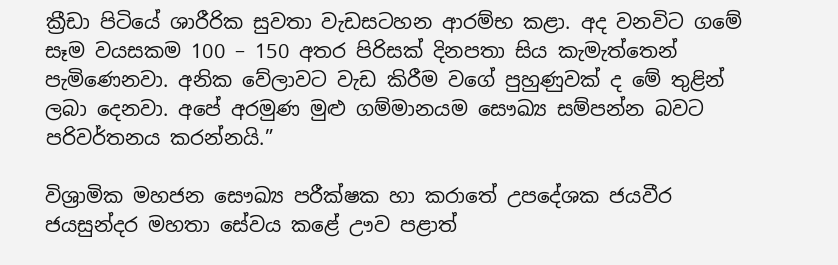ක්‍රීඩා පිටියේ ශාරීරික සුවතා වැඩසටහන ආරම්භ කළා. අද වනවිට ගමේ සෑම වයසකම 100 – 150 අතර පිරිසක් දිනපතා සිය කැමැත්තෙන් පැමිණෙනවා. අනික වේලාවට වැඩ කිරීම වගේ පුහුණුවක් ද මේ තුළින් ලබා දෙනවා. අපේ අරමුණ මුළු ගම්මානයම සෞඛ්‍ය සම්පන්න බවට පරිවර්තනය කරන්නයි.”

විශ්‍රාමික මහජන සෞඛ්‍ය ප‍රීක්ෂක හා කරාතේ උපදේශක ජයවීර ජයසුන්දර මහතා සේවය ‍කළේ ඌව පළාත්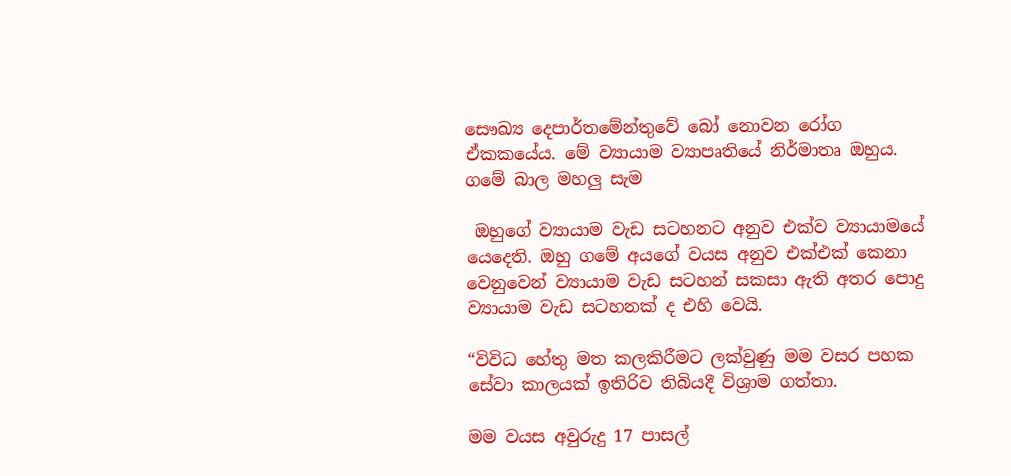සෞඛ්‍ය දෙපාර්තමේන්තුවේ බෝ නොවන ‍‍රෝග ඒකකයේය. මේ ව්‍යායාම ව්‍යාපෘතියේ නිර්මාතෘ ඔහුය. ගමේ බාල මහලු සැම

 ඔහුගේ ව්‍යායාම වැඩ සටහනට අනුව එක්ව ව්‍යායාමයේ යෙදෙති. ඔහු ගමේ අයගේ වයස අනුව එක්එක් කෙනා වෙනුවෙන් ව්‍යායාම වැඩ සටහන් සකසා ඇති අතර පොදු ව්‍යායාම වැඩ සටහනක් ද එහි වෙයි.

“විවිධ හේතු මත කලකිරීමට ලක්වුණු මම වසර පහක සේවා කාලයක් ඉතිරිව තිබියදී විශ්‍රාම ගත්තා.

මම වයස අවුරුදු 17 පාසල්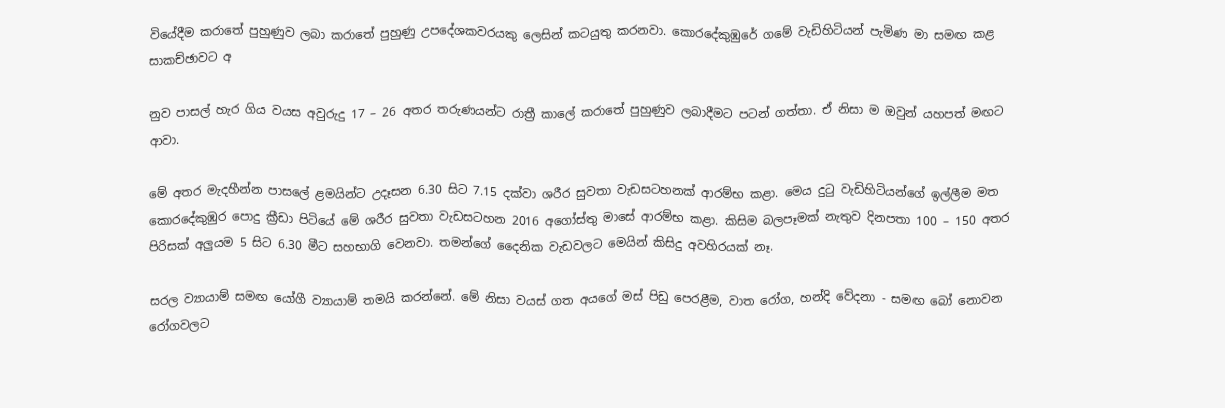වියේදීම කරාතේ පුහුණුව ලබා කරාතේ පුහුණු උපදේශකවරයකු ලෙසින් කටයුතු කරනවා. කොරදේකුඹුරේ ගමේ වැඩිහිටියන් පැමිණ මා සමඟ කළ සාකච්ඡාවට අ

නුව පාසල් හැර ගිය වයස අවුරුදු 17 – 26 අතර තරුණයන්ට රාත්‍රී කාලේ කරාතේ පුහුණුව ලබාදීමට පටන් ගත්තා. ඒ නිසා ම ඔවුන් යහපත් මඟට ආවා.

මේ අතර මැදහීන්න පාසලේ ළමයින්ට උදෑසන 6.30 සිට 7.15 දක්වා ශරීර සුවතා වැඩසටහනක් ආරම්භ කළා. මෙය දුටු වැඩිහිටියන්ගේ ඉල්ලීම මත කොරදේකුඹුර පොදු ක්‍රීඩා පිටියේ මේ ශරීර සුවතා වැඩසටහන 2016 අගෝස්තු මාසේ ආරම්භ කළා. කිසිම බලපෑමක් නැතුව දිනපතා 100 – 150 අතර පිරිසක් අලුයම 5 සිට 6.30 මීට සහභාගි වෙනවා. තමන්ගේ දෛනික වැඩවලට මෙයින් කිසිදු අවහිරයක් නෑ.

සරල ව්‍යායාම් සමඟ යෝගී ව්‍යායාම් තමයි කරන්නේ. මේ නිසා වයස් ගත අයගේ මස් පිඩු පෙරළීම, වාත ‍රෝග, හන්දි වේදනා - සමඟ බෝ නොවන රෝගවලට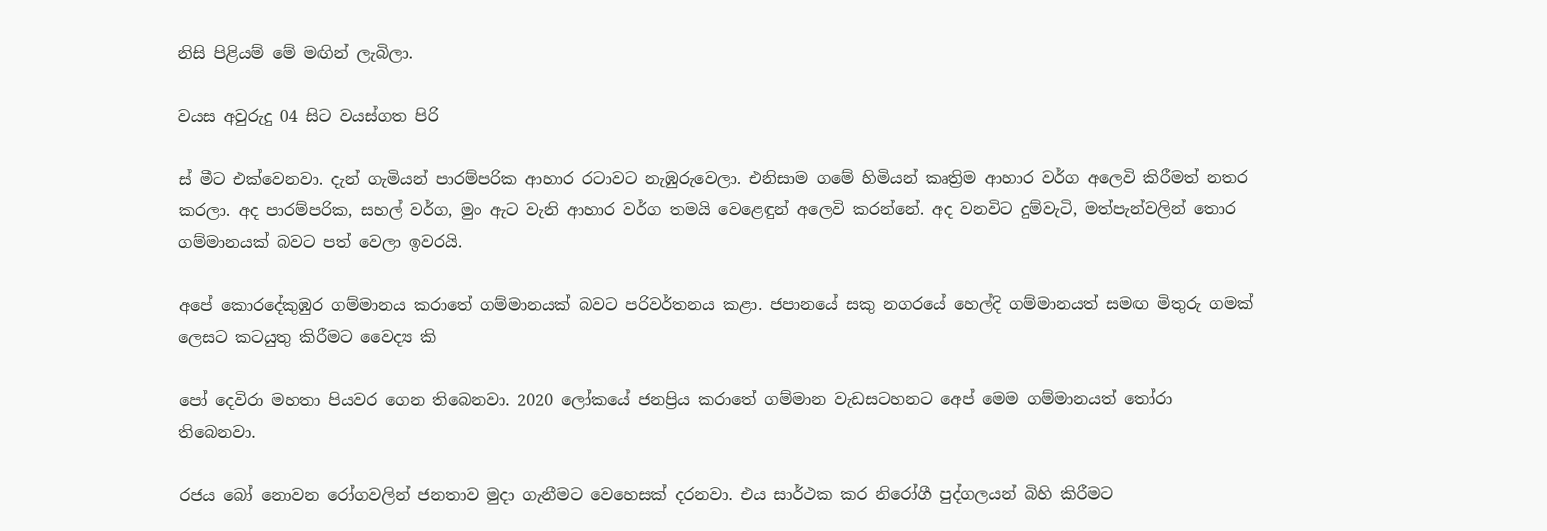නිසි පිළියම් මේ මඟින් ලැබිලා.

වයස අවුරුදු 04 සිට වයස්ගත පිරි

ස් මීට එක්වෙනවා. දැන් ගැමියන් පාරම්පරික ආහාර රටාවට නැඹුරුවෙලා. එනිසාම ගමේ හිමියන් කෘත්‍රිම ආහාර වර්ග අලෙවි කිරීමත් නතර කරලා. අද පාරම්පරික, සහල් වර්ග, මුං ඇට වැනි ආහාර වර්ග තමයි වෙළෙඳුන් අලෙවි කරන්නේ. අද වනවිට දුම්වැටි, මත්පැන්වලින් තොර ගම්මානයක් බවට පත් වෙලා ඉවරයි.

අපේ කොරදේකුඹුර ගම්මානය කරාතේ ගම්මානයක් බවට පරිවර්තනය කළා. ජපානයේ සකු නගරයේ හෙල්දි ගම්මානයත් සමඟ මිතුරු ගමක් ලෙසට කටයුතු කිරීමට වෛද්‍ය කි

පෝ දෙවිරා මහතා පියවර ගෙන තිබෙනවා. 2020 ලෝකයේ ජනප්‍රිය කරාතේ ගම්මාන වැඩසටහනට අ‍ෙප් මෙම ගම්මානයත් තෝරා තිබෙනවා‍.

රජය බෝ නොවන රෝගවලින් ජනතාව මුදා ගැනීමට වෙහෙසක් දරනවා. එය සාර්ථක කර නිරෝගී පුද්ගලයන් බිහි කිරීමට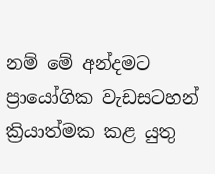නම් මේ අන්දමට ප්‍රායෝගික වැඩසටහන් ක්‍රියාත්මක කළ යුතු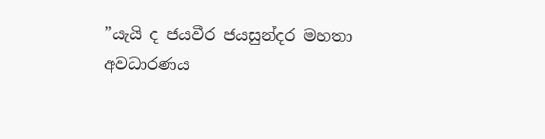”යැයි ද ජයවීර ජයසුන්දර මහතා අවධාරණය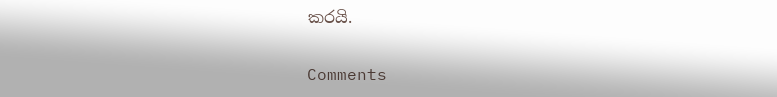කරයි.

Comments